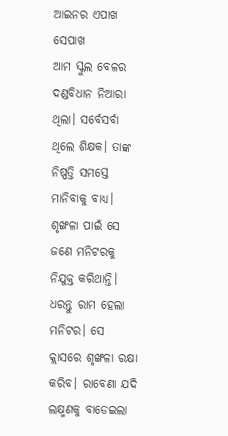ଆଇନର ଏପାଖ ସେପାଖ
ଆମ ସ୍କୁଲ ବେଳର ଦଣ୍ଡବିଧାନ ନିଆରା ଥିଲା। ସର୍ବେସର୍ବା ଥିଲେ ଶିକ୍ଷକ। ତାଙ୍କ ନିଷ୍ପତ୍ତି ସମସ୍ତେ ମାନିବାକୁ ବାଧ୍ୟ। ଶୃଙ୍ଖଳା ପାଇଁ ସେ ଜଣେ ମନିଟରକୁ ନିଯୁକ୍ତ କରିଥାନ୍ତି। ଧରନ୍ତୁ ରାମ ହେଲା ମନିଟର। ସେ କ୍ଲାସରେ ଶୃଙ୍ଖଳା ରକ୍ଷା କରିବ। ରାବେଣା ଯଦି ଲକ୍ଷ୍ମଣକୁ ବାଡେଇଲା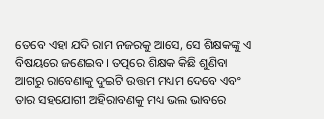ତେବେ ଏହା ଯଦି ରାମ ନଜରକୁ ଆସେ, ସେ ଶିକ୍ଷକଙ୍କୁ ଏ ବିଷୟରେ ଜଣେଇବ। ତତ୍ପରେ ଶିକ୍ଷକ କିଛି ଶୁଣିବା ଆଗରୁ ରାବେଣାକୁ ଦୁଇଟି ଉତ୍ତମ ମଧ୍ୟମ ଦେବେ ଏବଂ ତାର ସହଯୋଗୀ ଅହିରାବଣକୁ ମଧ୍ୟ ଭଲ ଭାବରେ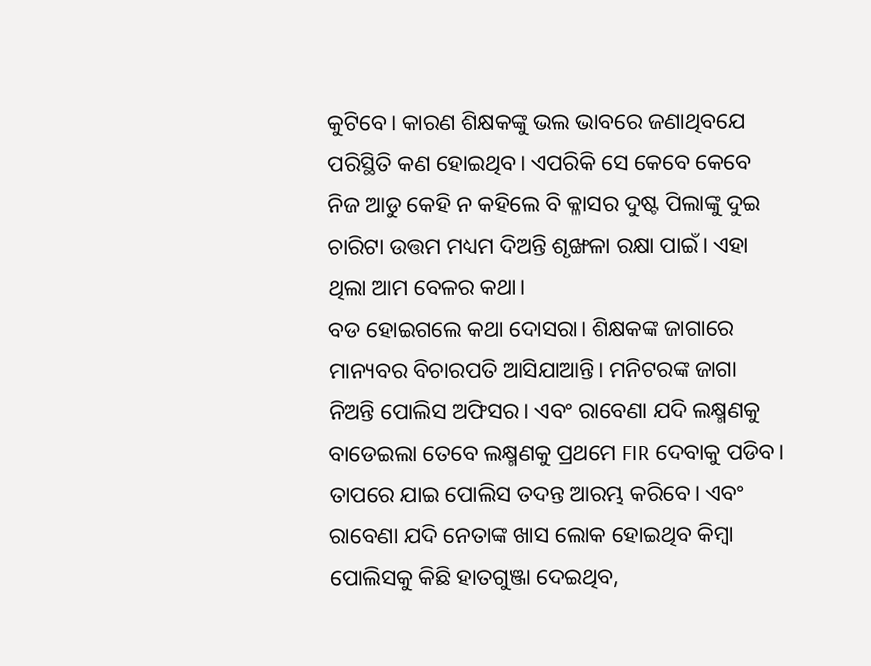କୁଟିବେ। କାରଣ ଶିକ୍ଷକଙ୍କୁ ଭଲ ଭାବରେ ଜଣାଥିବଯେ ପରିସ୍ଥିତି କଣ ହୋଇଥିବ। ଏପରିକି ସେ କେବେ କେବେ ନିଜ ଆଡୁ କେହି ନ କହିଲେ ବି କ୍ଳାସର ଦୁଷ୍ଟ ପିଲାଙ୍କୁ ଦୁଇ ଚାରିଟା ଉତ୍ତମ ମଧ୍ୟମ ଦିଅନ୍ତି ଶୃଙ୍ଖଳା ରକ୍ଷା ପାଇଁ। ଏହା ଥିଲା ଆମ ବେଳର କଥା।
ବଡ ହୋଇଗଲେ କଥା ଦୋସରା। ଶିକ୍ଷକଙ୍କ ଜାଗାରେ ମାନ୍ୟବର ବିଚାରପତି ଆସିଯାଆନ୍ତି। ମନିଟରଙ୍କ ଜାଗା ନିଅନ୍ତି ପୋଲିସ ଅଫିସର। ଏବଂ ରାବେଣା ଯଦି ଲକ୍ଷ୍ମଣକୁ ବାଡେଇଲା ତେବେ ଲକ୍ଷ୍ମଣକୁ ପ୍ରଥମେ FIR ଦେବାକୁ ପଡିବ। ତାପରେ ଯାଇ ପୋଲିସ ତଦନ୍ତ ଆରମ୍ଭ କରିବେ। ଏବଂ ରାବେଣା ଯଦି ନେତାଙ୍କ ଖାସ ଲୋକ ହୋଇଥିବ କିମ୍ବା ପୋଲିସକୁ କିଛି ହାତଗୁଞ୍ଜା ଦେଇଥିବ,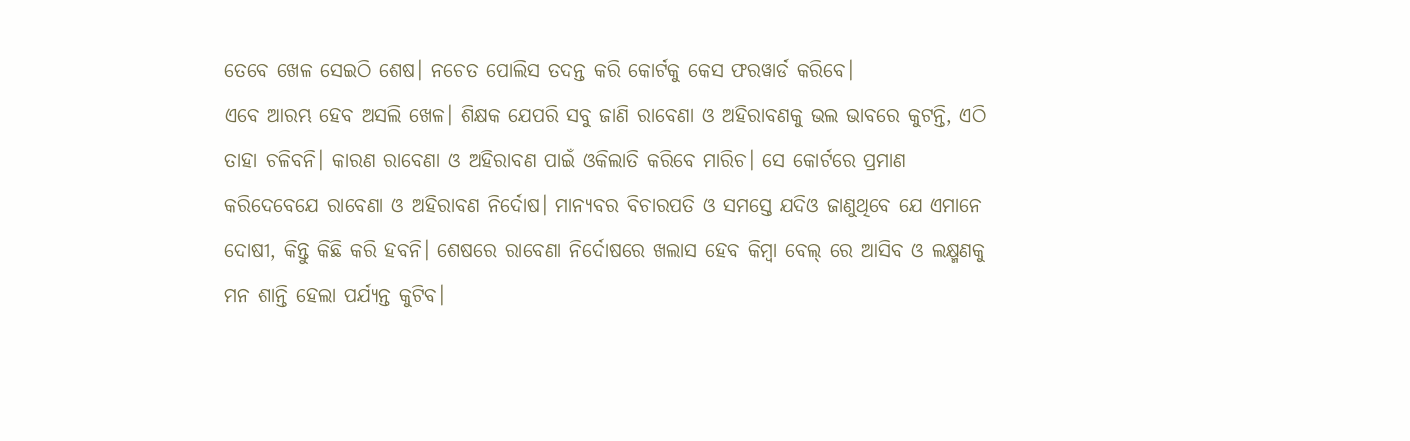ତେବେ ଖେଳ ସେଇଠି ଶେଷ। ନଚେତ ପୋଲିସ ତଦନ୍ତ କରି କୋର୍ଟକୁ କେସ ଫରୱାର୍ଡ କରିବେ।
ଏବେ ଆରମ୍ଭ ହେବ ଅସଲି ଖେଳ। ଶିକ୍ଷକ ଯେପରି ସବୁ ଜାଣି ରାବେଣା ଓ ଅହିରାବଣକୁ ଭଲ ଭାବରେ କୁଟନ୍ତି, ଏଠି ତାହା ଚଳିବନି। କାରଣ ରାବେଣା ଓ ଅହିରାବଣ ପାଇଁ ଓକିଲାତି କରିବେ ମାରିଚ। ସେ କୋର୍ଟରେ ପ୍ରମାଣ କରିଦେବେଯେ ରାବେଣା ଓ ଅହିରାବଣ ନିର୍ଦୋଷ। ମାନ୍ୟବର ବିଚାରପତି ଓ ସମସ୍ତେ ଯଦିଓ ଜାଣୁଥିବେ ଯେ ଏମାନେ ଦୋଷୀ, କିନ୍ତୁ କିଛି କରି ହବନି। ଶେଷରେ ରାବେଣା ନିର୍ଦୋଷରେ ଖଲାସ ହେବ କିମ୍ବା ବେଲ୍ ରେ ଆସିବ ଓ ଲକ୍ଷ୍ମଣକୁ ମନ ଶାନ୍ତି ହେଲା ପର୍ଯ୍ୟନ୍ତ କୁଟିବ।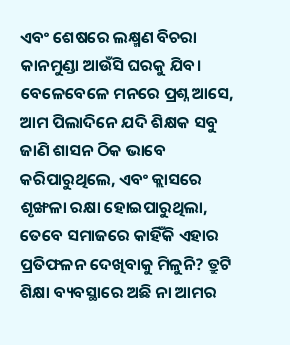ଏବଂ ଶେଷରେ ଲକ୍ଷ୍ମଣ ବିଚରା କାନମୁଣ୍ଡା ଆଉଁସି ଘରକୁ ଯିବ।
ବେଳେବେଳେ ମନରେ ପ୍ରଶ୍ନ ଆସେ, ଆମ ପିଲାଦିନେ ଯଦି ଶିକ୍ଷକ ସବୁ ଜାଣି ଶାସନ ଠିକ ଭାବେ କରିପାରୁଥିଲେ, ଏବଂ କ୍ଲାସରେ ଶୃଙ୍ଖଳା ରକ୍ଷା ହୋଇପାରୁଥିଲା, ତେବେ ସମାଜରେ କାହିଁକି ଏହାର ପ୍ରତିଫଳନ ଦେଖିବାକୁ ମିଳୁନି? ତ୍ରୁଟି ଶିକ୍ଷା ବ୍ୟବସ୍ଥାରେ ଅଛି ନା ଆମର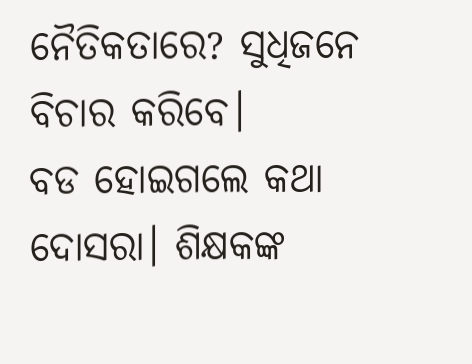ନୈତିକତାରେ? ସୁଧିଜନେ ବିଚାର କରିବେ।
ବଡ ହୋଇଗଲେ କଥା ଦୋସରା। ଶିକ୍ଷକଙ୍କ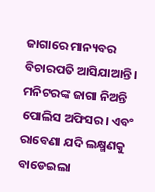ଜାଗାରେ ମାନ୍ୟବର ବିଚାରପତି ଆସିଯାଆନ୍ତି। ମନିଟରଙ୍କ ଜାଗା ନିଅନ୍ତି ପୋଲିସ ଅଫିସର। ଏବଂ ରାବେଣା ଯଦି ଲକ୍ଷ୍ମଣକୁ ବାଡେଇଲା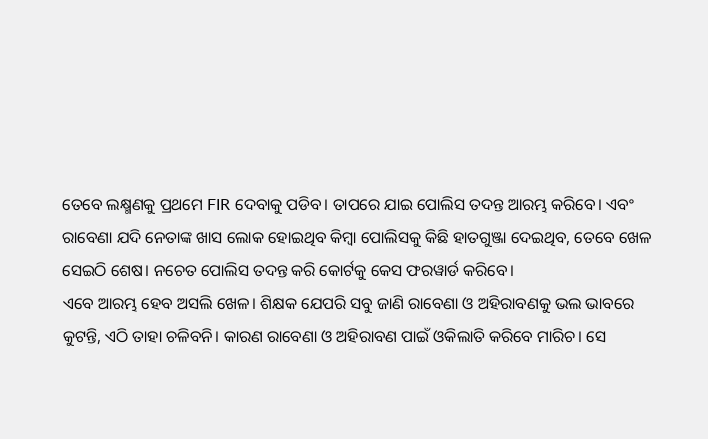ତେବେ ଲକ୍ଷ୍ମଣକୁ ପ୍ରଥମେ FIR ଦେବାକୁ ପଡିବ। ତାପରେ ଯାଇ ପୋଲିସ ତଦନ୍ତ ଆରମ୍ଭ କରିବେ। ଏବଂ ରାବେଣା ଯଦି ନେତାଙ୍କ ଖାସ ଲୋକ ହୋଇଥିବ କିମ୍ବା ପୋଲିସକୁ କିଛି ହାତଗୁଞ୍ଜା ଦେଇଥିବ, ତେବେ ଖେଳ ସେଇଠି ଶେଷ। ନଚେତ ପୋଲିସ ତଦନ୍ତ କରି କୋର୍ଟକୁ କେସ ଫରୱାର୍ଡ କରିବେ।
ଏବେ ଆରମ୍ଭ ହେବ ଅସଲି ଖେଳ। ଶିକ୍ଷକ ଯେପରି ସବୁ ଜାଣି ରାବେଣା ଓ ଅହିରାବଣକୁ ଭଲ ଭାବରେ କୁଟନ୍ତି, ଏଠି ତାହା ଚଳିବନି। କାରଣ ରାବେଣା ଓ ଅହିରାବଣ ପାଇଁ ଓକିଲାତି କରିବେ ମାରିଚ। ସେ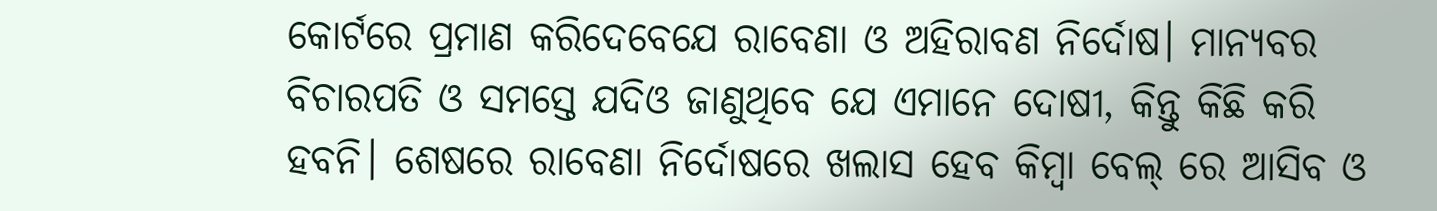କୋର୍ଟରେ ପ୍ରମାଣ କରିଦେବେଯେ ରାବେଣା ଓ ଅହିରାବଣ ନିର୍ଦୋଷ। ମାନ୍ୟବର ବିଚାରପତି ଓ ସମସ୍ତେ ଯଦିଓ ଜାଣୁଥିବେ ଯେ ଏମାନେ ଦୋଷୀ, କିନ୍ତୁ କିଛି କରି ହବନି। ଶେଷରେ ରାବେଣା ନିର୍ଦୋଷରେ ଖଲାସ ହେବ କିମ୍ବା ବେଲ୍ ରେ ଆସିବ ଓ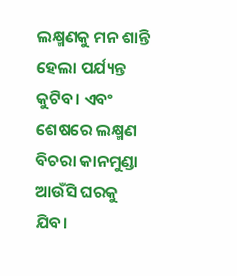ଲକ୍ଷ୍ମଣକୁ ମନ ଶାନ୍ତି ହେଲା ପର୍ଯ୍ୟନ୍ତ କୁଟିବ। ଏବଂ ଶେଷରେ ଲକ୍ଷ୍ମଣ ବିଚରା କାନମୁଣ୍ଡା ଆଉଁସି ଘରକୁ ଯିବ।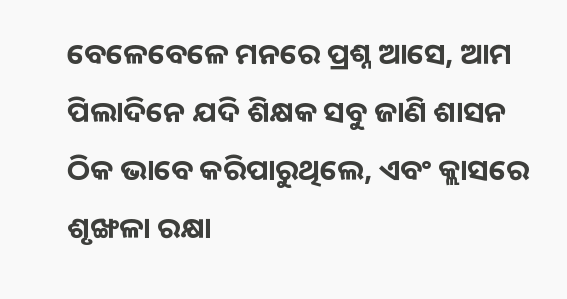ବେଳେବେଳେ ମନରେ ପ୍ରଶ୍ନ ଆସେ, ଆମ ପିଲାଦିନେ ଯଦି ଶିକ୍ଷକ ସବୁ ଜାଣି ଶାସନ ଠିକ ଭାବେ କରିପାରୁଥିଲେ, ଏବଂ କ୍ଲାସରେ ଶୃଙ୍ଖଳା ରକ୍ଷା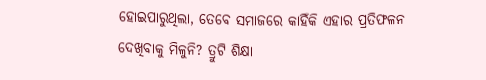ହୋଇପାରୁଥିଲା, ତେବେ ସମାଜରେ କାହିଁକି ଏହାର ପ୍ରତିଫଳନ ଦେଖିବାକୁ ମିଳୁନି? ତ୍ରୁଟି ଶିକ୍ଷା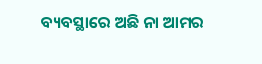ବ୍ୟବସ୍ଥାରେ ଅଛି ନା ଆମର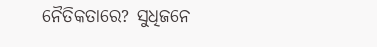ନୈତିକତାରେ? ସୁଧିଜନେ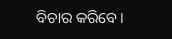ବିଚାର କରିବେ।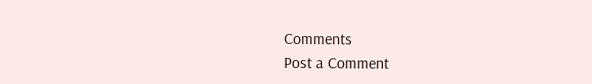Comments
Post a Comment